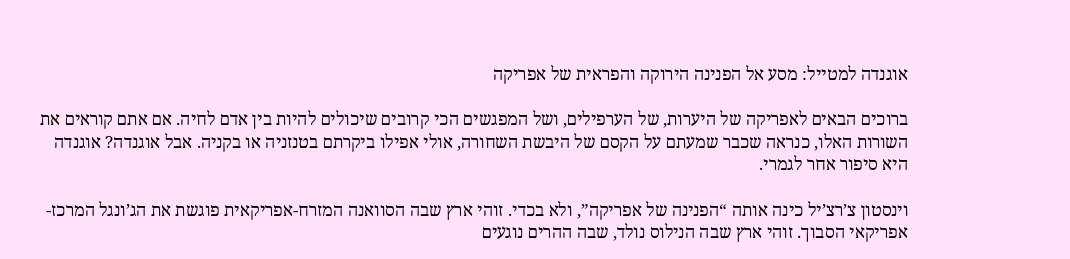אוגנדה למטייל: מסע אל הפנינה הירוקה והפראית של אפריקה

ברוכים הבאים לאפריקה של היערות, של הערפילים, ושל המפגשים הכי קרובים שיכולים להיות בין אדם לחיה. אם אתם קוראים את השורות האלו, כנראה שכבר שמעתם על הקסם של היבשת השחורה, אולי אפילו ביקרתם בטנזניה או בקניה. אבל אוגנדה? אוגנדה היא סיפור אחר לגמרי.

וינסטון צ’רצ’יל כינה אותה “הפנינה של אפריקה”, ולא בכדי. זוהי ארץ שבה הסוואנה המזרח-אפריקאית פוגשת את הג’ונגל המרכז-אפריקאי הסבוך. זוהי ארץ שבה הנילוס נולד, שבה ההרים נוגעים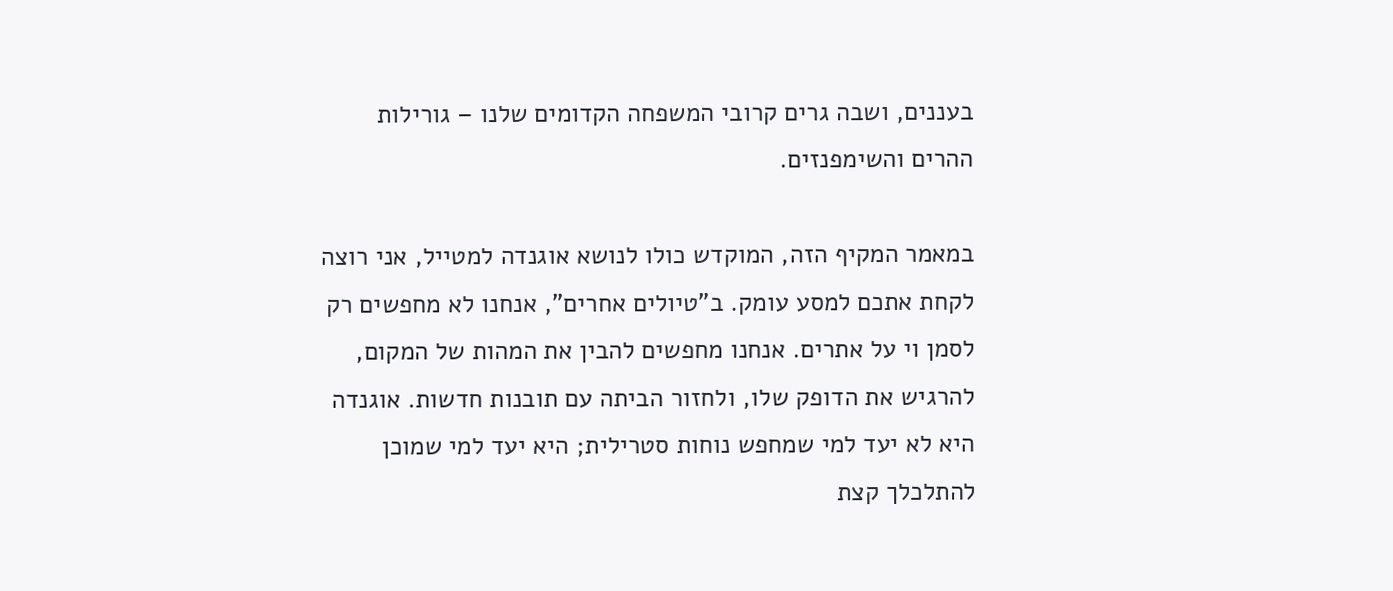בעננים, ושבה גרים קרובי המשפחה הקדומים שלנו – גורילות ההרים והשימפנזים.

במאמר המקיף הזה, המוקדש כולו לנושא אוגנדה למטייל, אני רוצה לקחת אתכם למסע עומק. ב”טיולים אחרים”, אנחנו לא מחפשים רק לסמן וי על אתרים. אנחנו מחפשים להבין את המהות של המקום, להרגיש את הדופק שלו, ולחזור הביתה עם תובנות חדשות. אוגנדה היא לא יעד למי שמחפש נוחות סטרילית; היא יעד למי שמוכן להתלכלך קצת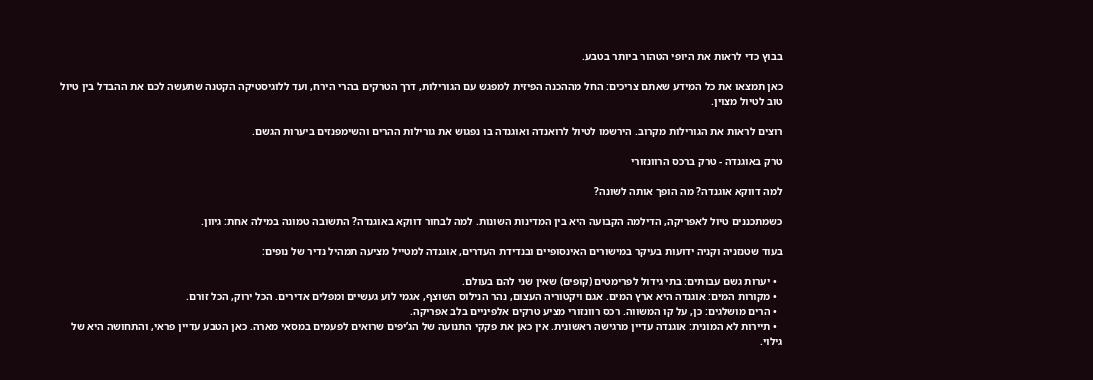בבוץ כדי לראות את היופי הטהור ביותר בטבע.

כאן תמצאו את כל המידע שאתם צריכים: החל מההכנה הפיזית למפגש עם הגורילות, דרך הטרקים בהרי הירח, ועד ללוגיסטיקה הקטנה שתעשה לכם את ההבדל בין טיול טוב לטיול מצוין.

רוצים לראות את הגורילות מקרוב. הירשמו לטיול לרואנדה ואוגנדה בו נפגוש את גורילות ההרים והשימפנזים ביערות הגשם.

טרק באוגנדה - טרק ברכס הרוונזורי

למה דווקא אוגנדה? מה הופך אותה לשונה?

כשמתכננים טיול לאפריקה, הדילמה הקבועה היא בין המדינות השונות. למה לבחור דווקא באוגנדה? התשובה טמונה במילה אחת: גיוון.

בעוד שטנזניה וקניה ידועות בעיקר במישורים האינסופיים ובנדידת העדרים, אוגנדה למטייל מציעה תמהיל נדיר של נופים:

  • יערות גשם עבותים: בתי גידול לפרימטים (קופים) שאין שני להם בעולם.
  • מקורות המים: אוגנדה היא ארץ המים. אגם ויקטוריה העצום, נהר הנילוס השוצף, אגמי לוע געשיים ומפלים אדירים. הכל ירוק, הכל זורם.
  • הרים מושלגים: כן, על קו המשווה. רכס רוונזורי מציע טרקים אלפיניים בלב אפריקה.
  • תיירות לא המונית: אוגנדה עדיין מרגישה ראשונית. אין כאן את פקקי התנועה של הג’יפים שרואים לפעמים במסאי מארה. כאן הטבע עדיין פראי, והתחושה היא של גילוי.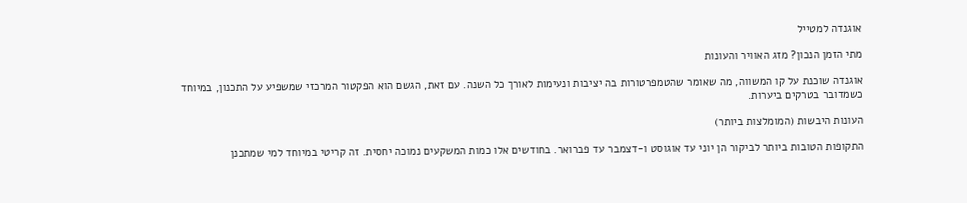אוגנדה למטייל

מתי הזמן הנכון? מזג האוויר והעונות

אוגנדה שוכנת על קו המשווה, מה שאומר שהטמפרטורות בה יציבות ונעימות לאורך כל השנה. עם זאת, הגשם הוא הפקטור המרכזי שמשפיע על התכנון, במיוחד כשמדובר בטרקים ביערות.

העונות היבשות (המומלצות ביותר)

התקופות הטובות ביותר לביקור הן יוני עד אוגוסט ו-דצמבר עד פברואר. בחודשים אלו כמות המשקעים נמוכה יחסית. זה קריטי במיוחד למי שמתכנן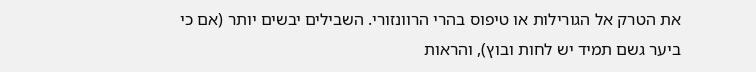את הטרק אל הגורילות או טיפוס בהרי הרוונזורי. השבילים יבשים יותר (אם כי ביער גשם תמיד יש לחות ובוץ), והראות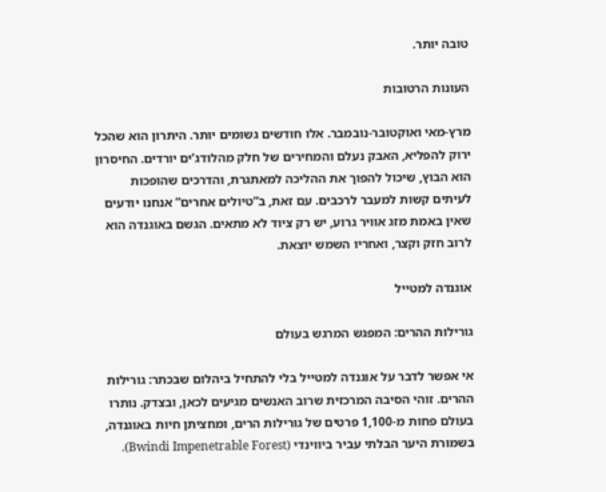טובה יותר.

העונות הרטובות

מרץ-מאי ואוקטובר-נובמבר. אלו חודשים גשומים יותר. היתרון הוא שהכל ירוק להפליא, האבק נעלם והמחירים של חלק מהלודג’ים יורדים. החיסרון הוא הבוץ, שיכול להפוך את ההליכה למאתגרת, והדרכים שהופכות לעיתים קשות למעבר לרכבים. עם זאת, ב”טיולים אחרים” אנחנו יודעים שאין באמת מזג אוויר גרוע, יש רק ציוד לא מתאים. הגשם באוגנדה הוא לרוב חזק וקצר, ואחריו השמש יוצאת.

אוגנדה למטייל

גורילות ההרים: המפגש המרגש בעולם

אי אפשר לדבר על אוגנדה למטייל בלי להתחיל ביהלום שבכתר: גורילות ההרים. זוהי הסיבה המרכזית שרוב האנשים מגיעים לכאן, ובצדק. נותרו בעולם פחות מ-1,100 פרטים של גורילות הרים, ומחציתן חיות באוגנדה, בשמורת היער הבלתי עביר ביווינדי (Bwindi Impenetrable Forest).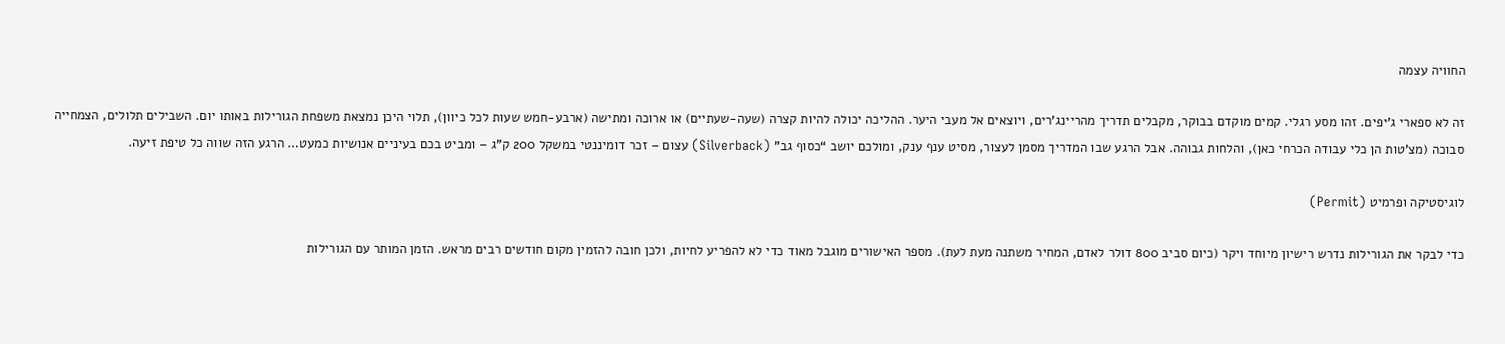החוויה עצמה

זה לא ספארי ג’יפים. זהו מסע רגלי. קמים מוקדם בבוקר, מקבלים תדריך מהריינג’רים, ויוצאים אל מעבי היער. ההליכה יכולה להיות קצרה (שעה-שעתיים) או ארוכה ומתישה (ארבע-חמש שעות לכל כיוון), תלוי היכן נמצאת משפחת הגורילות באותו יום. השבילים תלולים, הצמחייה סבוכה (מצ’טות הן כלי עבודה הכרחי כאן), והלחות גבוהה. אבל הרגע שבו המדריך מסמן לעצור, מסיט ענף ענק, ומולכם יושב “כסוף גב” (Silverback) עצום – זכר דומיננטי במשקל 200 ק”ג – ומביט בכם בעיניים אנושיות כמעט… הרגע הזה שווה כל טיפת זיעה.

לוגיסטיקה ופרמיט (Permit)

כדי לבקר את הגורילות נדרש רישיון מיוחד ויקר (כיום סביב 800 דולר לאדם, המחיר משתנה מעת לעת). מספר האישורים מוגבל מאוד כדי לא להפריע לחיות, ולכן חובה להזמין מקום חודשים רבים מראש. הזמן המותר עם הגורילות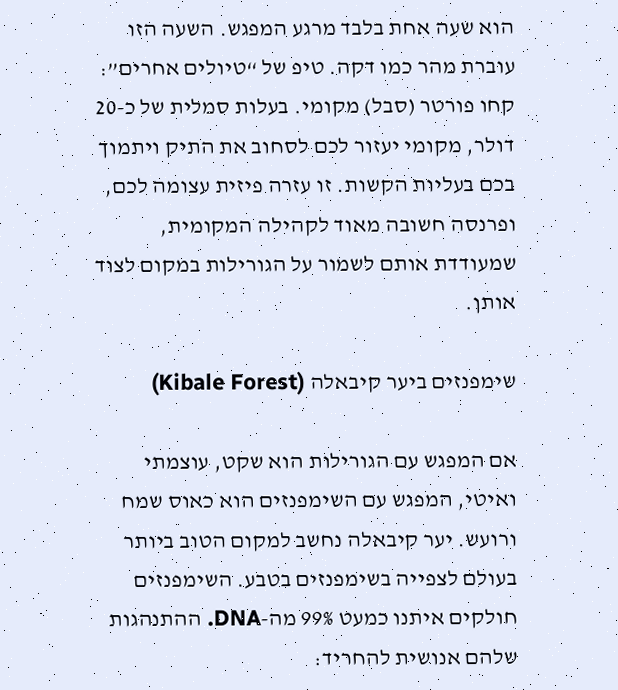הוא שעה אחת בלבד מרגע המפגש. השעה הזו עוברת מהר כמו דקה. טיפ של “טיולים אחרים”: קחו פורטר (סבל) מקומי. בעלות סמלית של כ-20 דולר, מקומי יעזור לכם לסחוב את התיק ויתמוך בכם בעליות הקשות. זו עזרה פיזית עצומה לכם, ופרנסה חשובה מאוד לקהילה המקומית, שמעודדת אותם לשמור על הגורילות במקום לצוד אותן.

שימפנזים ביער קיבאלה (Kibale Forest)

אם המפגש עם הגורילות הוא שקט, עוצמתי ואיטי, המפגש עם השימפנזים הוא כאוס שמח ורועש. יער קיבאלה נחשב למקום הטוב ביותר בעולם לצפייה בשימפנזים בטבע. השימפנזים חולקים איתנו כמעט 99% מה-DNA. ההתנהגות שלהם אנושית להחריד: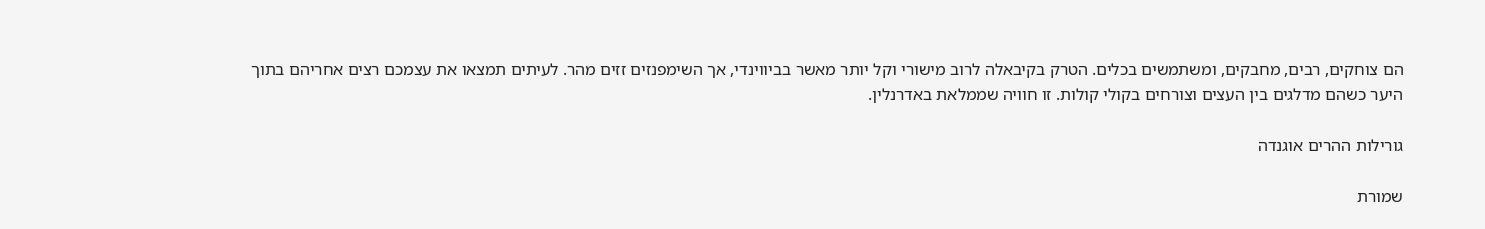הם צוחקים, רבים, מחבקים, ומשתמשים בכלים. הטרק בקיבאלה לרוב מישורי וקל יותר מאשר בביווינדי, אך השימפנזים זזים מהר. לעיתים תמצאו את עצמכם רצים אחריהם בתוך היער כשהם מדלגים בין העצים וצורחים בקולי קולות. זו חוויה שממלאת באדרנלין.

גורילות ההרים אוגנדה

שמורת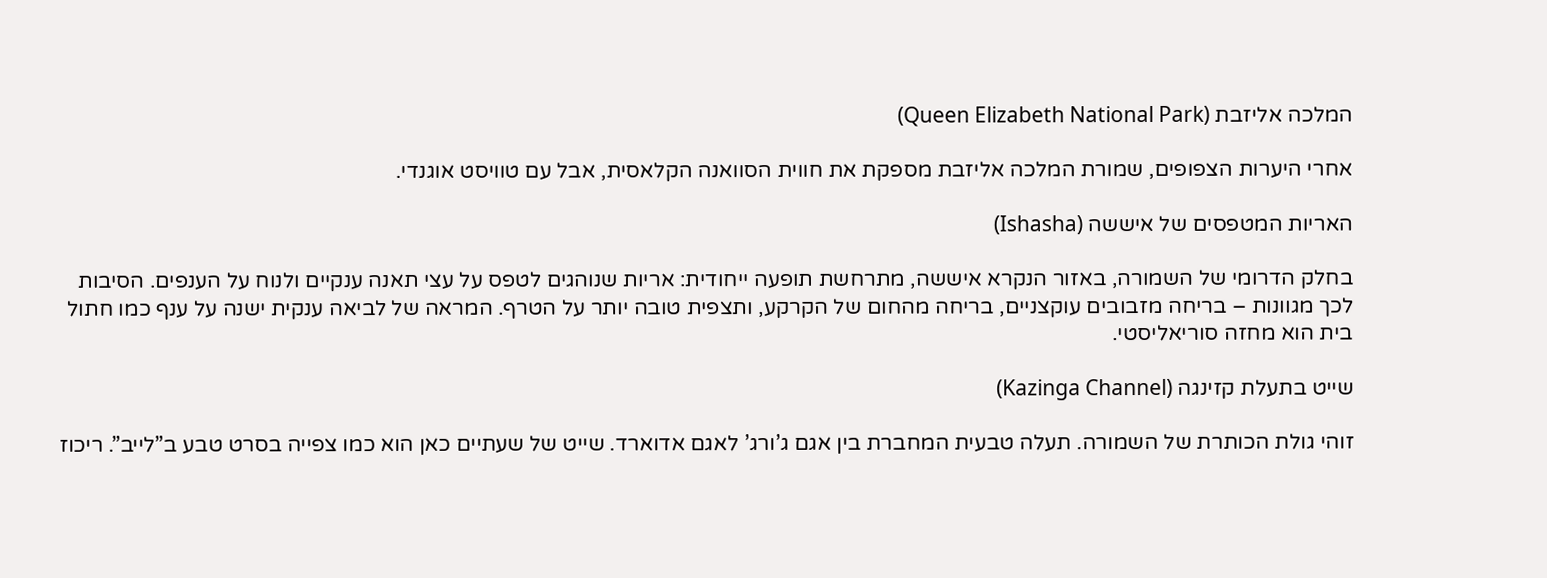המלכה אליזבת (Queen Elizabeth National Park)

אחרי היערות הצפופים, שמורת המלכה אליזבת מספקת את חווית הסוואנה הקלאסית, אבל עם טוויסט אוגנדי.

האריות המטפסים של איששה (Ishasha)

בחלק הדרומי של השמורה, באזור הנקרא איששה, מתרחשת תופעה ייחודית: אריות שנוהגים לטפס על עצי תאנה ענקיים ולנוח על הענפים. הסיבות לכך מגוונות – בריחה מזבובים עוקצניים, בריחה מהחום של הקרקע, ותצפית טובה יותר על הטרף. המראה של לביאה ענקית ישנה על ענף כמו חתול בית הוא מחזה סוריאליסטי.

שייט בתעלת קזינגה (Kazinga Channel)

זוהי גולת הכותרת של השמורה. תעלה טבעית המחברת בין אגם ג’ורג’ לאגם אדוארד. שייט של שעתיים כאן הוא כמו צפייה בסרט טבע ב”לייב”. ריכוז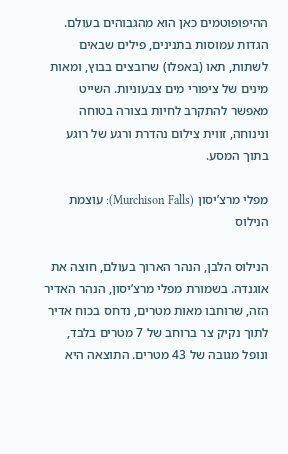ההיפופוטמים כאן הוא מהגבוהים בעולם. הגדות עמוסות בתנינים, פילים שבאים לשתות, תאו (באפלו) שרובצים בבוץ, ומאות מינים של ציפורי מים צבעוניות. השייט מאפשר להתקרב לחיות בצורה בטוחה ונינוחה, זווית צילום נהדרת ורגע של רוגע בתוך המסע.

מפלי מרצ’יסון (Murchison Falls): עוצמת הנילוס

הנילוס הלבן, הנהר הארוך בעולם, חוצה את אוגנדה. בשמורת מפלי מרצ’יסון, הנהר האדיר הזה, שרוחבו מאות מטרים, נדחס בכוח אדיר לתוך נקיק צר ברוחב של 7 מטרים בלבד, ונופל מגובה של 43 מטרים. התוצאה היא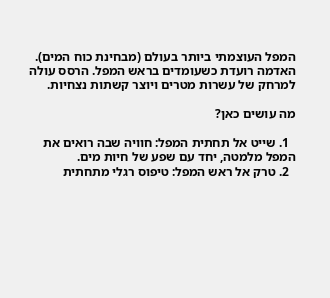המפל העוצמתי ביותר בעולם (מבחינת כוח המים). האדמה רועדת כשעומדים בראש המפל. הרסס עולה למרחק של עשרות מטרים ויוצר קשתות נצחיות.

מה עושים כאן?

  1. שייט אל תחתית המפל: חוויה שבה רואים את המפל מלמטה, יחד עם שפע של חיות מים.
  2. טרק אל ראש המפל: טיפוס רגלי מתחתית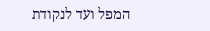המפל ועד לנקודת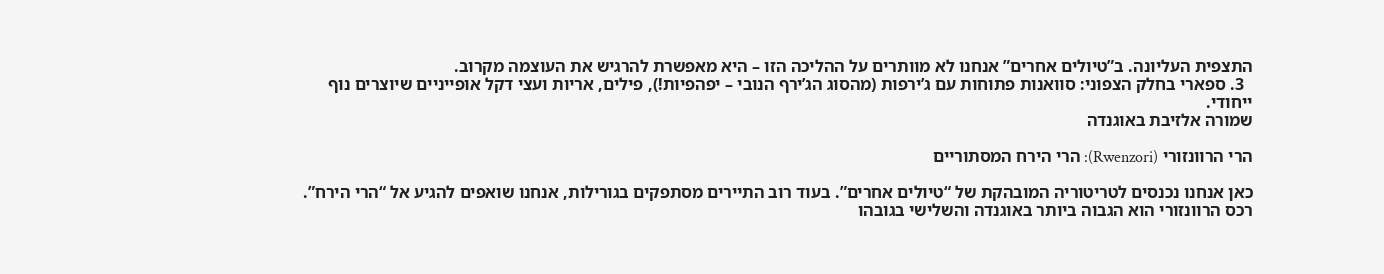התצפית העליונה. ב”טיולים אחרים” אנחנו לא מוותרים על ההליכה הזו – היא מאפשרת להרגיש את העוצמה מקרוב.
  3. ספארי בחלק הצפוני: סוואנות פתוחות עם ג’ירפות (מהסוג הג’ירף הנובי – יפהפיות!), פילים, אריות ועצי דקל אופייניים שיוצרים נוף ייחודי.
שמורה אלזיבת באוגנדה

הרי הרוונזורי (Rwenzori): הרי הירח המסתוריים

כאן אנחנו נכנסים לטריטוריה המובהקת של “טיולים אחרים”. בעוד רוב התיירים מסתפקים בגורילות, אנחנו שואפים להגיע אל “הרי הירח”. רכס הרוונזורי הוא הגבוה ביותר באוגנדה והשלישי בגובהו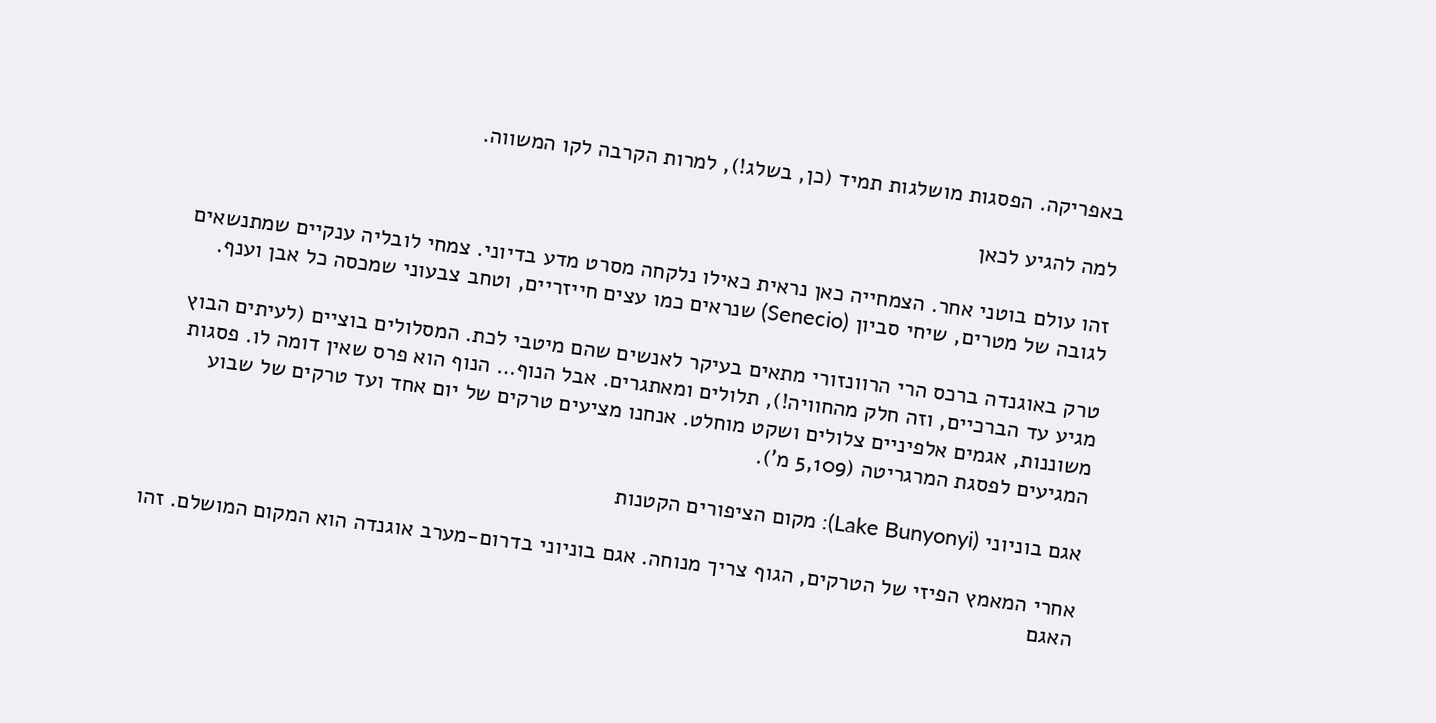באפריקה. הפסגות מושלגות תמיד (כן, בשלג!), למרות הקרבה לקו המשווה.

למה להגיע לכאן

זהו עולם בוטני אחר. הצמחייה כאן נראית כאילו נלקחה מסרט מדע בדיוני. צמחי לובליה ענקיים שמתנשאים לגובה של מטרים, שיחי סביון (Senecio) שנראים כמו עצים חייזריים, וטחב צבעוני שמכסה כל אבן וענף.

טרק באוגנדה ברכס הרי הרוונזורי מתאים בעיקר לאנשים שהם מיטבי לכת. המסלולים בוציים (לעיתים הבוץ מגיע עד הברכיים, וזה חלק מהחוויה!), תלולים ומאתגרים. אבל הנוף… הנוף הוא פרס שאין דומה לו. פסגות משוננות, אגמים אלפיניים צלולים ושקט מוחלט. אנחנו מציעים טרקים של יום אחד ועד טרקים של שבוע המגיעים לפסגת המרגריטה (5,109 מ’).

אגם בוניוני (Lake Bunyonyi): מקום הציפורים הקטנות

אחרי המאמץ הפיזי של הטרקים, הגוף צריך מנוחה. אגם בוניוני בדרום-מערב אוגנדה הוא המקום המושלם. זהו האגם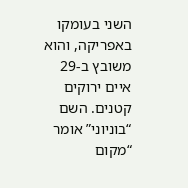השני בעומקו באפריקה, והוא משובץ ב-29 איים ירוקים קטנים. השם “בוניוני” אומר “מקום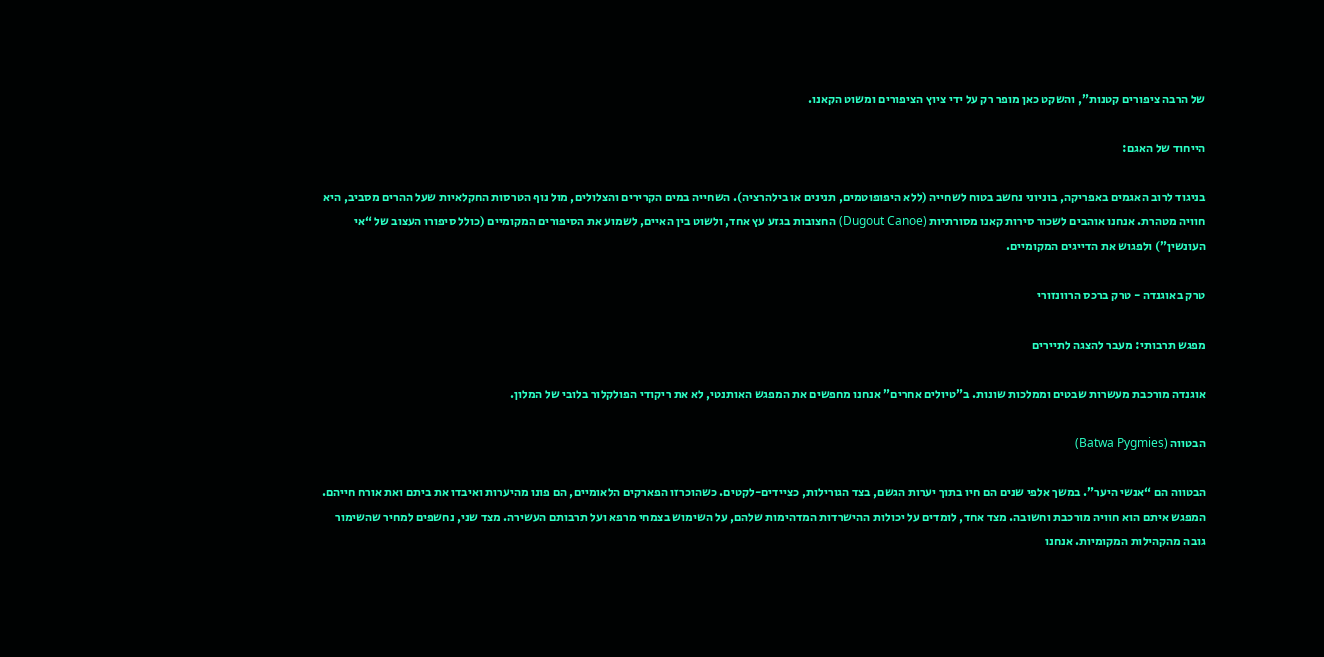של הרבה ציפורים קטנות”, והשקט כאן מופר רק על ידי ציוץ הציפורים ומשוט הקאנו.

הייחוד של האגם:

בניגוד לרוב האגמים באפריקה, בוניוני נחשב בטוח לשחייה (ללא היפופוטמים, תנינים או בילהרציה). השחייה במים הקרירים והצלולים, מול נוף הטרסות החקלאיות שעל ההרים מסביב, היא חוויה מטהרת. אנחנו אוהבים לשכור סירות קאנו מסורתיות (Dugout Canoe) החצובות בגזע עץ אחד, ולשוט בין האיים, לשמוע את הסיפורים המקומיים (כולל סיפורו העצוב של “אי העונשין”) ולפגוש את הדייגים המקומיים.

טרק באוגנדה - טרק ברכס הרוונזורי

מפגש תרבותי: מעבר להצגה לתיירים

אוגנדה מורכבת מעשרות שבטים וממלכות שונות. ב”טיולים אחרים” אנחנו מחפשים את המפגש האותנטי, לא את ריקודי הפולקלור בלובי של המלון.

הבטווה (Batwa Pygmies)

הבטווה הם “אנשי היער”. במשך אלפי שנים הם חיו בתוך יערות הגשם, בצד הגורילות, כציידים-לקטים. כשהוכרזו הפארקים הלאומיים, הם פונו מהיערות ואיבדו את ביתם ואת אורח חייהם. המפגש איתם הוא חוויה מורכבת וחשובה. מצד אחד, לומדים על יכולות ההישרדות המדהימות שלהם, על השימוש בצמחי מרפא ועל תרבותם העשירה. מצד שני, נחשפים למחיר שהשימור גובה מהקהילות המקומיות. אנחנו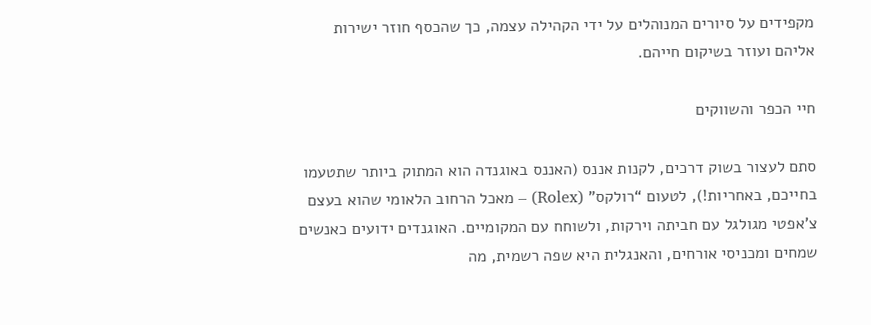מקפידים על סיורים המנוהלים על ידי הקהילה עצמה, כך שהכסף חוזר ישירות אליהם ועוזר בשיקום חייהם.

חיי הכפר והשווקים

סתם לעצור בשוק דרכים, לקנות אננס (האננס באוגנדה הוא המתוק ביותר שתטעמו בחייכם, באחריות!), לטעום “רולקס” (Rolex) – מאכל הרחוב הלאומי שהוא בעצם צ’אפטי מגולגל עם חביתה וירקות, ולשוחח עם המקומיים. האוגנדים ידועים כאנשים שמחים ומכניסי אורחים, והאנגלית היא שפה רשמית, מה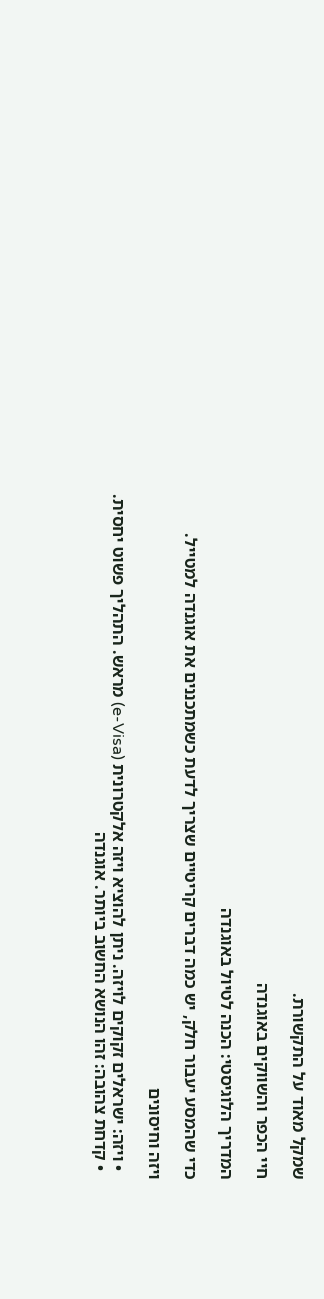שמקל מאוד על התקשורת.

חיי הכפר והשווקים באוגנדה

המדריך הלוגיסטי: הכנה לטיול באוגנדה

כדי שהמסע יעבור חלק, יש כמה דברים קריטיים שצריך לדעת כשמתכננים את אוגנדה למטייל.

ויזה וחיסונים

  • ויזה: ישראלים זקוקים לויזה. ניתן להוציא ויזה אלקטרונית (e-Visa) מראש. התהליך פשוט יחסית.
  • קדחת צהובה: זהו הנושא החשוב ביותר. אוגנדה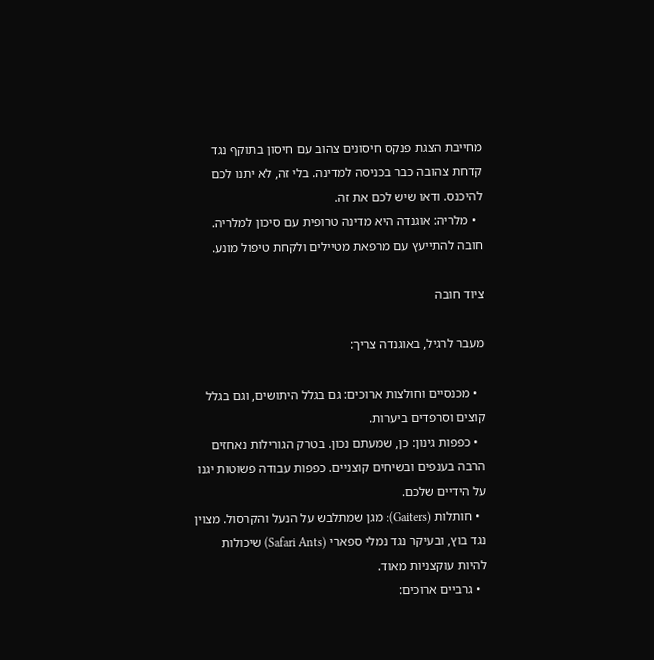מחייבת הצגת פנקס חיסונים צהוב עם חיסון בתוקף נגד קדחת צהובה כבר בכניסה למדינה. בלי זה, לא יתנו לכם להיכנס. ודאו שיש לכם את זה.
  • מלריה: אוגנדה היא מדינה טרופית עם סיכון למלריה. חובה להתייעץ עם מרפאת מטיילים ולקחת טיפול מונע.

ציוד חובה

מעבר לרגיל, באוגנדה צריך:

  • מכנסיים וחולצות ארוכים: גם בגלל היתושים, וגם בגלל קוצים וסרפדים ביערות.
  • כפפות גינון: כן, שמעתם נכון. בטרק הגורילות נאחזים הרבה בענפים ובשיחים קוצניים. כפפות עבודה פשוטות יגנו על הידיים שלכם.
  • חותלות (Gaiters): מגן שמתלבש על הנעל והקרסול. מצוין נגד בוץ, ובעיקר נגד נמלי ספארי (Safari Ants) שיכולות להיות עוקצניות מאוד.
  • גרביים ארוכים: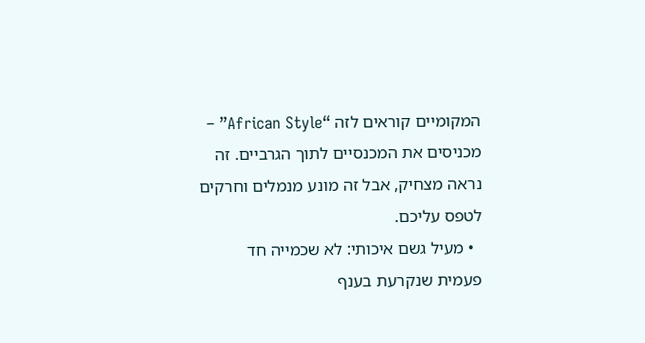המקומיים קוראים לזה “African Style” – מכניסים את המכנסיים לתוך הגרביים. זה נראה מצחיק, אבל זה מונע מנמלים וחרקים לטפס עליכם.
  • מעיל גשם איכותי: לא שכמייה חד פעמית שנקרעת בענף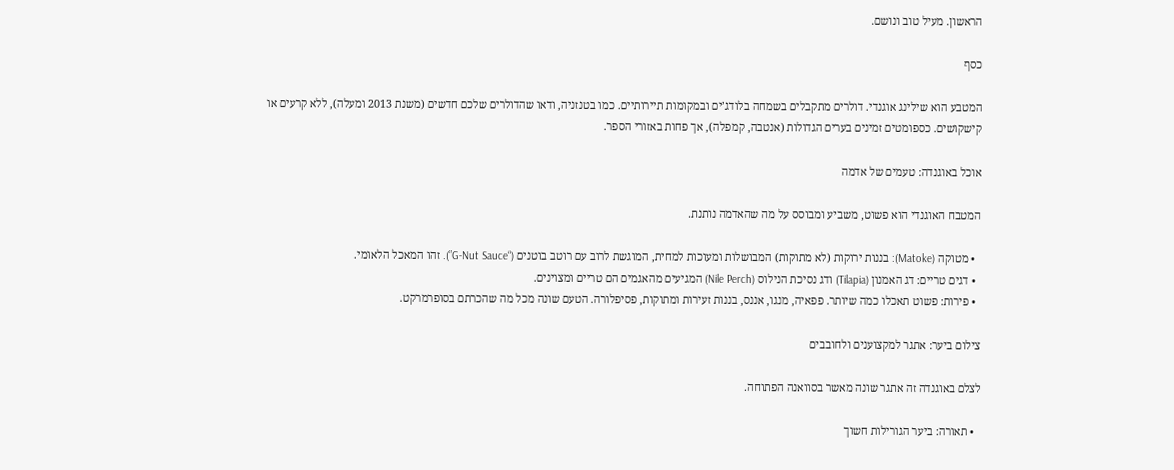הראשון. מעיל טוב ונושם.

כסף

המטבע הוא שילינג אוגנדי. דולרים מתקבלים בשמחה בלודג’ים ובמקומות תיירותיים. כמו בטנזניה, ודאו שהדולרים שלכם חדשים (משנת 2013 ומעלה), ללא קרעים או קישקושים. כספומטים זמינים בערים הגדולות (אנטבה, קמפלה), אך פחות באזורי הספר.

אוכל באוגנדה: טעמים של אדמה

המטבח האוגנדי הוא פשוט, משביע ומבוסס על מה שהאדמה נותנת.

  • מטוקה (Matoke): בננות ירוקות (לא מתוקות) המבושלות ומעוכות למחית, המוגשת לרוב עם רוטב בוטנים (“G-Nut Sauce”). זהו המאכל הלאומי.
  • דגים טריים: דג האמנון (Tilapia) ודג נסיכת הנילוס (Nile Perch) המגיעים מהאגמים הם טריים ומצוינים.
  • פירות: פשוט תאכלו כמה שיותר. פפאיה, מנגו, אננס, בננות זעירות ומתוקות, פסיפלורה. הטעם שונה מכל מה שהכרתם בסופרמרקט.

צילום ביער: אתגר למקצוענים ולחובבים

לצלם באוגנדה זה אתגר שונה מאשר בסוואנה הפתוחה.

  • תאורה: ביער הגורילות חשוך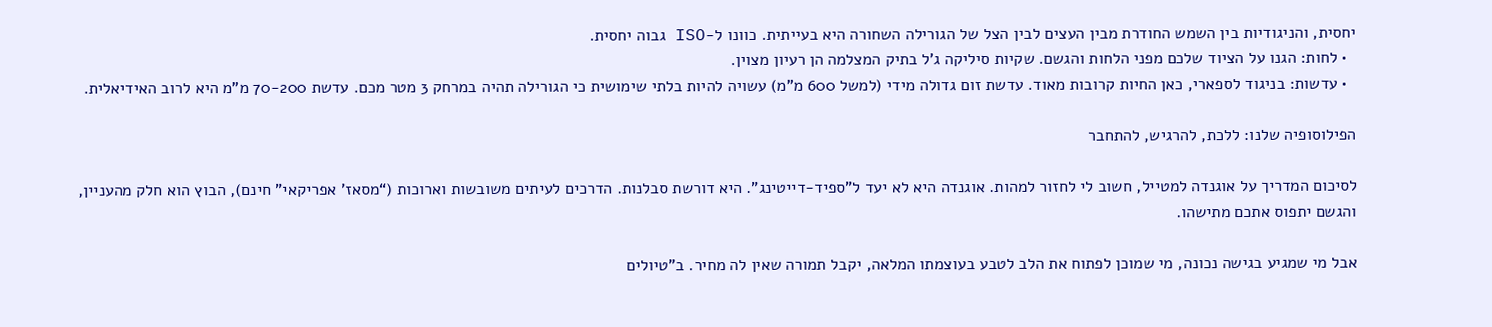יחסית, והניגודיות בין השמש החודרת מבין העצים לבין הצל של הגורילה השחורה היא בעייתית. כוונו ל-ISO גבוה יחסית.
  • לחות: הגנו על הציוד שלכם מפני הלחות והגשם. שקיות סיליקה ג’ל בתיק המצלמה הן רעיון מצוין.
  • עדשות: בניגוד לספארי, כאן החיות קרובות מאוד. עדשת זום גדולה מידי (למשל 600 מ”מ) עשויה להיות בלתי שימושית כי הגורילה תהיה במרחק 3 מטר מכם. עדשת 70-200 מ”מ היא לרוב האידיאלית.

הפילוסופיה שלנו: ללכת, להרגיש, להתחבר

לסיכום המדריך על אוגנדה למטייל, חשוב לי לחזור למהות. אוגנדה היא לא יעד ל”ספיד-דייטינג”. היא דורשת סבלנות. הדרכים לעיתים משובשות וארוכות (“מסאז’ אפריקאי” חינם), הבוץ הוא חלק מהעניין, והגשם יתפוס אתכם מתישהו.

אבל מי שמגיע בגישה נכונה, מי שמוכן לפתוח את הלב לטבע בעוצמתו המלאה, יקבל תמורה שאין לה מחיר. ב”טיולים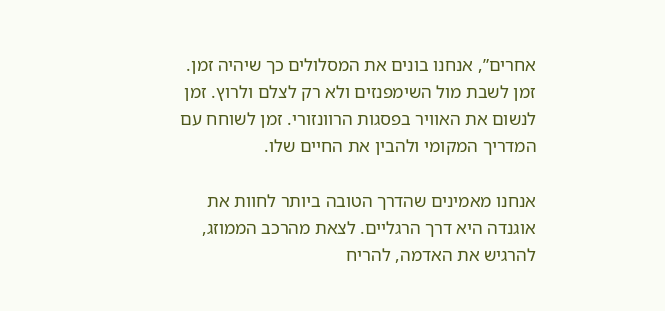אחרים”, אנחנו בונים את המסלולים כך שיהיה זמן. זמן לשבת מול השימפנזים ולא רק לצלם ולרוץ. זמן לנשום את האוויר בפסגות הרוונזורי. זמן לשוחח עם המדריך המקומי ולהבין את החיים שלו.

אנחנו מאמינים שהדרך הטובה ביותר לחוות את אוגנדה היא דרך הרגליים. לצאת מהרכב הממוזג, להרגיש את האדמה, להריח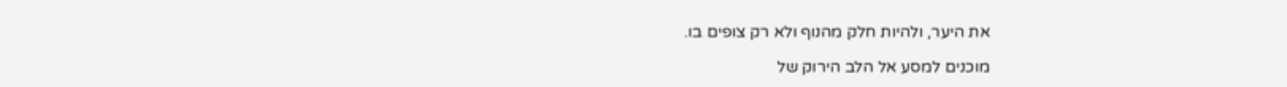את היער, ולהיות חלק מהנוף ולא רק צופים בו.

מוכנים למסע אל הלב הירוק של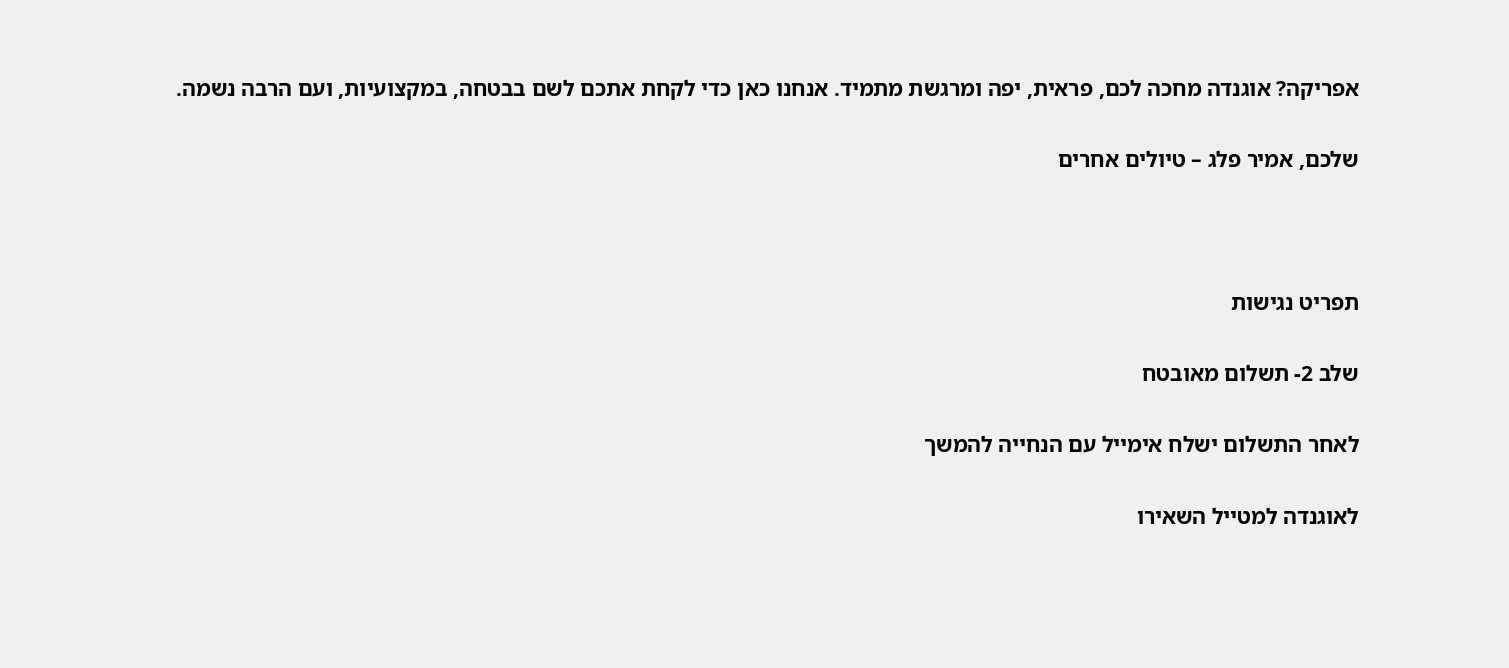אפריקה? אוגנדה מחכה לכם, פראית, יפה ומרגשת מתמיד. אנחנו כאן כדי לקחת אתכם לשם בבטחה, במקצועיות, ועם הרבה נשמה.

שלכם, אמיר פלג – טיולים אחרים



תפריט נגישות

שלב 2- תשלום מאובטח

לאחר התשלום ישלח אימייל עם הנחייה להמשך

לאוגנדה למטייל השאירו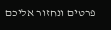פרטים ונחזור אליכם